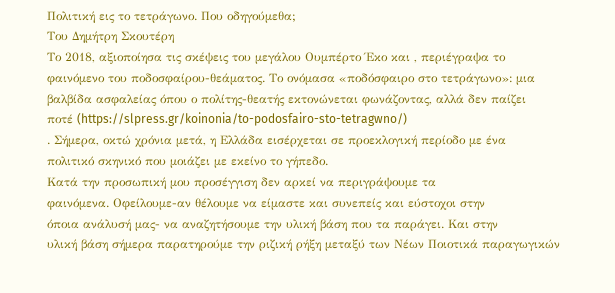Πολιτική εις το τετράγωνο. Που οδηγούμεθα;
Του Δημήτρη Σκουτέρη
Το 2018, αξιοποίησα τις σκέψεις του μεγάλου Ουμπέρτο Έκο και , περιέγραψα το
φαινόμενο του ποδοσφαίρου-θεάματος. Το ονόμασα «ποδόσφαιρο στο τετράγωνο»: μια
βαλβίδα ασφαλείας όπου ο πολίτης-θεατής εκτονώνεται φωνάζοντας, αλλά δεν παίζει
ποτέ (https://slpress.gr/koinonia/to-podosfairo-sto-tetragwno/)
. Σήμερα, οκτώ χρόνια μετά, η Ελλάδα εισέρχεται σε προεκλογική περίοδο με ένα
πολιτικό σκηνικό που μοιάζει με εκείνο το γήπεδο.
Κατά την προσωπική μου προσέγγιση δεν αρκεί να περιγράψουμε τα
φαινόμενα. Οφείλουμε-αν θέλουμε να είμαστε και συνεπείς και εύστοχοι στην
όποια ανάλυσή μας- να αναζητήσουμε την υλική βάση που τα παράγει. Και στην
υλική βάση σήμερα παρατηρούμε την ριζική ρήξη μεταξύ των Νέων Ποιοτικά παραγωγικών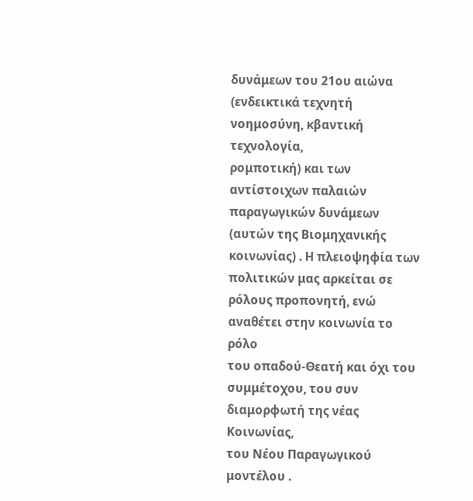δυνάμεων του 21ου αιώνα (ενδεικτικά τεχνητή νοημοσύνη, κβαντική τεχνολογία,
ρομποτική) και των αντίστοιχων παλαιών παραγωγικών δυνάμεων (αυτών της Βιομηχανικής
κοινωνίας) . Η πλειοψηφία των πολιτικών μας αρκείται σε ρόλους προπονητή, ενώ αναθέτει στην κοινωνία το ρόλο
του οπαδού-Θεατή και όχι του συμμέτοχου, του συν διαμορφωτή της νέας Κοινωνίας,
του Νέου Παραγωγικού μοντέλου .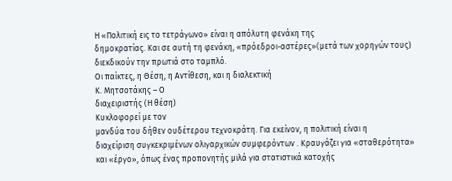Η «Πολιτική εις το τετράγωνο» είναι η απόλυτη φενάκη της
δημοκρατίας. Και σε αυτή τη φενάκη, «πρόεδροι-αστέρες»(μετά των χορηγών τους)
διεκδικούν την πρωτιά στο ταμπλό.
Οι παίκτες, η Θέση, η Αντίθεση, και η διαλεκτική
Κ. Μητσοτάκης – Ο
διαχειριστής (Η θέση)
Κυκλοφορεί με τον
μανδύα του δήθεν ουδέτερου τεχνοκράτη. Για εκείνον, η πολιτική είναι η
διαχείριση συγκεκριμένων ολιγαρχικών συμφερόντων . Κραυγάζει για «σταθερότητα»
και «έργο», όπως ένας προπονητής μιλά για στατιστικά κατοχής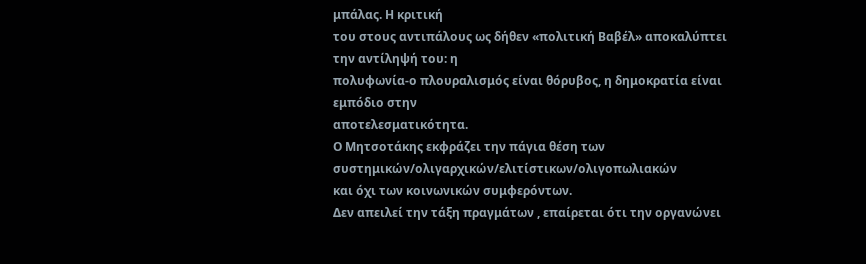μπάλας. Η κριτική
του στους αντιπάλους ως δήθεν «πολιτική Βαβέλ» αποκαλύπτει την αντίληψή του: η
πολυφωνία-ο πλουραλισμός είναι θόρυβος, η δημοκρατία είναι εμπόδιο στην
αποτελεσματικότητα.
Ο Μητσοτάκης εκφράζει την πάγια θέση των συστημικών/ολιγαρχικών/ελιτίστικων/ολιγοπωλιακών
και όχι των κοινωνικών συμφερόντων.
Δεν απειλεί την τάξη πραγμάτων , επαίρεται ότι την οργανώνει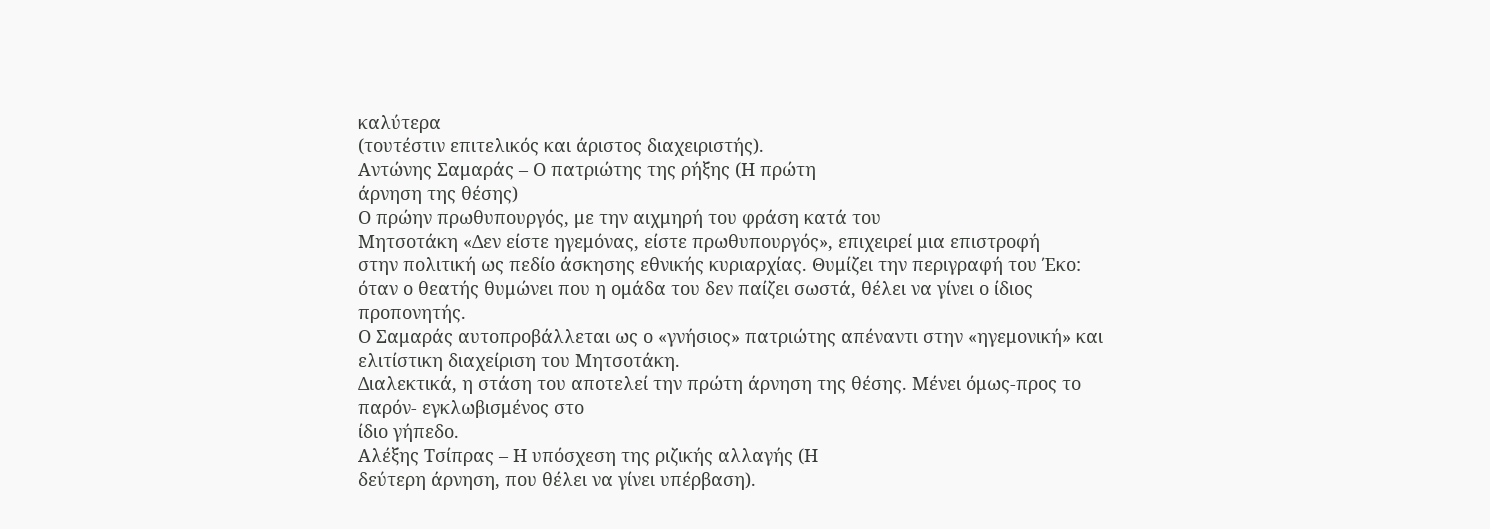καλύτερα
(τουτέστιν επιτελικός και άριστος διαχειριστής).
Αντώνης Σαμαράς – Ο πατριώτης της ρήξης (Η πρώτη
άρνηση της θέσης)
Ο πρώην πρωθυπουργός, με την αιχμηρή του φράση κατά του
Μητσοτάκη «Δεν είστε ηγεμόνας, είστε πρωθυπουργός», επιχειρεί μια επιστροφή
στην πολιτική ως πεδίο άσκησης εθνικής κυριαρχίας. Θυμίζει την περιγραφή του Έκο:
όταν ο θεατής θυμώνει που η ομάδα του δεν παίζει σωστά, θέλει να γίνει ο ίδιος προπονητής.
Ο Σαμαράς αυτοπροβάλλεται ως ο «γνήσιος» πατριώτης απέναντι στην «ηγεμονική» και
ελιτίστικη διαχείριση του Μητσοτάκη.
Διαλεκτικά, η στάση του αποτελεί την πρώτη άρνηση της θέσης. Μένει όμως-προς το παρόν- εγκλωβισμένος στο
ίδιο γήπεδο.
Αλέξης Τσίπρας – Η υπόσχεση της ριζικής αλλαγής (Η
δεύτερη άρνηση, που θέλει να γίνει υπέρβαση).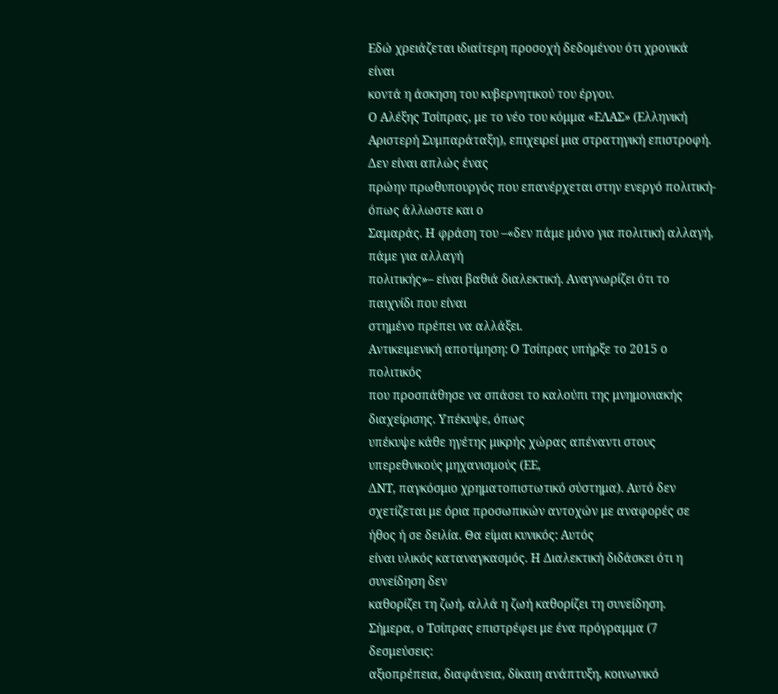Εδώ χρειάζεται ιδιαίτερη προσοχή δεδομένου ότι χρονικά είναι
κοντά η άσκηση του κυβερνητικού του έργου.
Ο Αλέξης Τσίπρας, με το νέο του κόμμα «ΕΛΑΣ» (Ελληνική
Αριστερή Συμπαράταξη), επιχειρεί μια στρατηγική επιστροφή. Δεν είναι απλώς ένας
πρώην πρωθυπουργός που επανέρχεται στην ενεργό πολιτική-όπως άλλωστε και ο
Σαμαράς. Η φράση του –«δεν πάμε μόνο για πολιτική αλλαγή, πάμε για αλλαγή
πολιτικής»– είναι βαθιά διαλεκτική. Αναγνωρίζει ότι το παιχνίδι που είναι
στημένο πρέπει να αλλάξει.
Αντικειμενική αποτίμηση: Ο Τσίπρας υπήρξε το 2015 ο πολιτικός
που προσπάθησε να σπάσει το καλούπι της μνημονιακής διαχείρισης. Υπέκυψε, όπως
υπέκυψε κάθε ηγέτης μικρής χώρας απέναντι στους υπερεθνικούς μηχανισμούς (ΕΕ,
ΔΝΤ, παγκόσμιο χρηματοπιστωτικό σύστημα). Αυτό δεν σχετίζεται με όρια προσωπικών αντοχών με αναφορές σε ήθος ή σε δειλία. Θα είμαι κυνικός: Αυτός
είναι υλικός καταναγκασμός. Η Διαλεκτική διδάσκει ότι η συνείδηση δεν
καθορίζει τη ζωή, αλλά η ζωή καθορίζει τη συνείδηση.
Σήμερα, ο Τσίπρας επιστρέφει με ένα πρόγραμμα (7 δεσμεύσεις:
αξιοπρέπεια, διαφάνεια, δίκαιη ανάπτυξη, κοινωνικό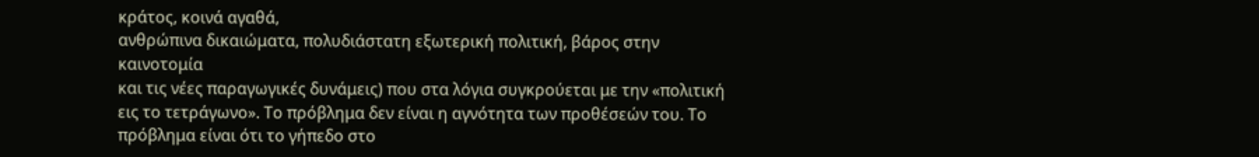κράτος, κοινά αγαθά,
ανθρώπινα δικαιώματα, πολυδιάστατη εξωτερική πολιτική, βάρος στην καινοτομία
και τις νέες παραγωγικές δυνάμεις) που στα λόγια συγκρούεται με την «πολιτική
εις το τετράγωνο». Το πρόβλημα δεν είναι η αγνότητα των προθέσεών του. Το
πρόβλημα είναι ότι το γήπεδο στο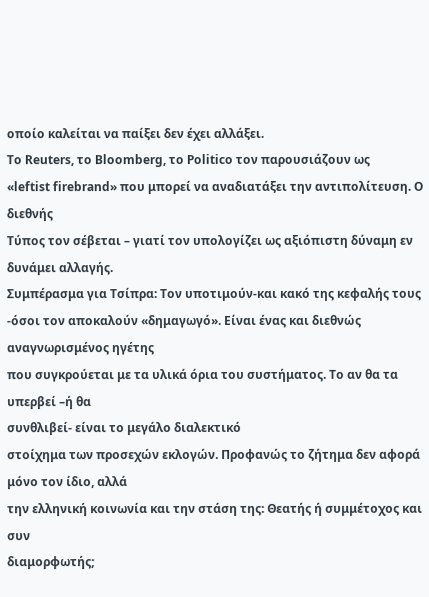οποίο καλείται να παίξει δεν έχει αλλάξει.
Το Reuters, το Bloomberg, το Politico τον παρουσιάζουν ως
«leftist firebrand» που μπορεί να αναδιατάξει την αντιπολίτευση. Ο διεθνής
Τύπος τον σέβεται – γιατί τον υπολογίζει ως αξιόπιστη δύναμη εν δυνάμει αλλαγής.
Συμπέρασμα για Τσίπρα: Τον υποτιμούν-και κακό της κεφαλής τους
-όσοι τον αποκαλούν «δημαγωγό». Είναι ένας και διεθνώς αναγνωρισμένος ηγέτης
που συγκρούεται με τα υλικά όρια του συστήματος. Το αν θα τα υπερβεί –ή θα
συνθλιβεί- είναι το μεγάλο διαλεκτικό
στοίχημα των προσεχών εκλογών. Προφανώς το ζήτημα δεν αφορά μόνο τον ίδιο, αλλά
την ελληνική κοινωνία και την στάση της: Θεατής ή συμμέτοχος και συν
διαμορφωτής;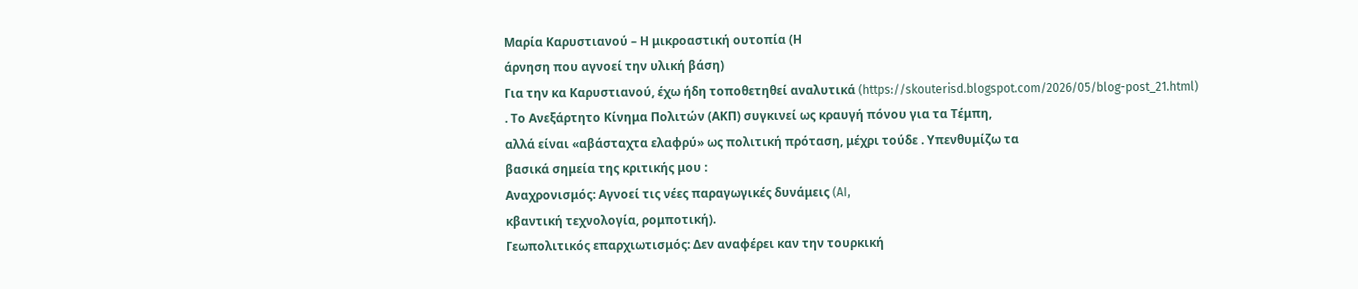Μαρία Καρυστιανού – Η μικροαστική ουτοπία (Η
άρνηση που αγνοεί την υλική βάση)
Για την κα Καρυστιανού, έχω ήδη τοποθετηθεί αναλυτικά (https://skouterisd.blogspot.com/2026/05/blog-post_21.html)
. Το Ανεξάρτητο Κίνημα Πολιτών (ΑΚΠ) συγκινεί ως κραυγή πόνου για τα Τέμπη,
αλλά είναι «αβάσταχτα ελαφρύ» ως πολιτική πρόταση, μέχρι τούδε . Υπενθυμίζω τα
βασικά σημεία της κριτικής μου :
Αναχρονισμός: Αγνοεί τις νέες παραγωγικές δυνάμεις (AI,
κβαντική τεχνολογία, ρομποτική).
Γεωπολιτικός επαρχιωτισμός: Δεν αναφέρει καν την τουρκική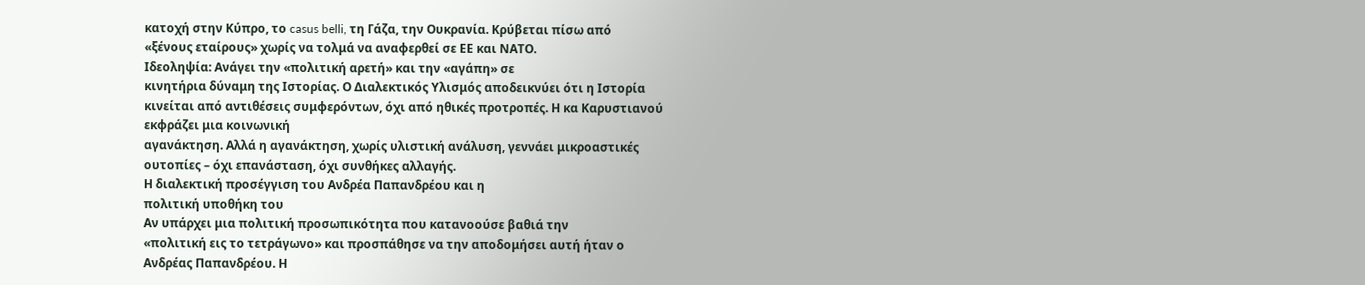κατοχή στην Κύπρο, το casus belli, τη Γάζα, την Ουκρανία. Κρύβεται πίσω από
«ξένους εταίρους» χωρίς να τολμά να αναφερθεί σε ΕΕ και ΝΑΤΟ.
Ιδεοληψία: Ανάγει την «πολιτική αρετή» και την «αγάπη» σε
κινητήρια δύναμη της Ιστορίας. Ο Διαλεκτικός Υλισμός αποδεικνύει ότι η Ιστορία
κινείται από αντιθέσεις συμφερόντων, όχι από ηθικές προτροπές. Η κα Καρυστιανού εκφράζει μια κοινωνική
αγανάκτηση. Αλλά η αγανάκτηση, χωρίς υλιστική ανάλυση, γεννάει μικροαστικές
ουτοπίες – όχι επανάσταση, όχι συνθήκες αλλαγής.
Η διαλεκτική προσέγγιση του Ανδρέα Παπανδρέου και η
πολιτική υποθήκη του
Αν υπάρχει μια πολιτική προσωπικότητα που κατανοούσε βαθιά την
«πολιτική εις το τετράγωνο» και προσπάθησε να την αποδομήσει αυτή ήταν ο
Ανδρέας Παπανδρέου. Η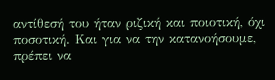αντίθεσή του ήταν ριζική και ποιοτική, όχι
ποσοτική. Και για να την κατανοήσουμε, πρέπει να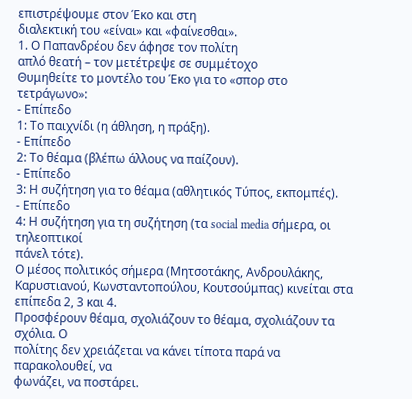επιστρέψουμε στον Έκο και στη
διαλεκτική του «είναι» και «φαίνεσθαι».
1. Ο Παπανδρέου δεν άφησε τον πολίτη
απλό θεατή – τον μετέτρεψε σε συμμέτοχο
Θυμηθείτε το μοντέλο του Έκο για το «σπορ στο
τετράγωνο»:
- Επίπεδο
1: Το παιχνίδι (η άθληση, η πράξη).
- Επίπεδο
2: Το θέαμα (βλέπω άλλους να παίζουν).
- Επίπεδο
3: Η συζήτηση για το θέαμα (αθλητικός Τύπος, εκπομπές).
- Επίπεδο
4: Η συζήτηση για τη συζήτηση (τα social media σήμερα, οι τηλεοπτικοί
πάνελ τότε).
Ο μέσος πολιτικός σήμερα (Μητσοτάκης, Ανδρουλάκης,
Καρυστιανού, Κωνσταντοπούλου, Κουτσούμπας) κινείται στα επίπεδα 2, 3 και 4.
Προσφέρουν θέαμα, σχολιάζουν το θέαμα, σχολιάζουν τα σχόλια. Ο
πολίτης δεν χρειάζεται να κάνει τίποτα παρά να παρακολουθεί, να
φωνάζει, να ποστάρει.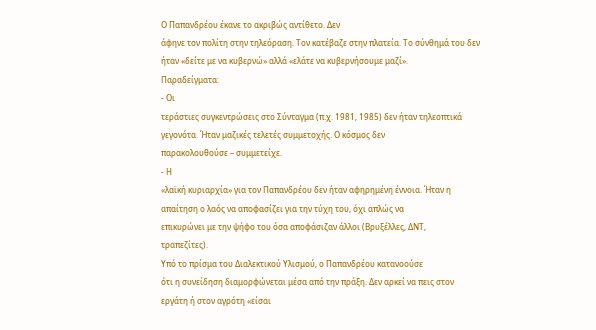Ο Παπανδρέου έκανε το ακριβώς αντίθετο. Δεν
άφηνε τον πολίτη στην τηλεόραση. Τον κατέβαζε στην πλατεία. Το σύνθημά του δεν
ήταν «δείτε με να κυβερνώ» αλλά «ελάτε να κυβερνήσουμε μαζί».
Παραδείγματα:
- Οι
τεράστιες συγκεντρώσεις στο Σύνταγμα (π.χ. 1981, 1985) δεν ήταν τηλεοπτικά
γεγονότα. Ήταν μαζικές τελετές συμμετοχής. Ο κόσμος δεν
παρακολουθούσε – συμμετείχε.
- Η
«λαϊκή κυριαρχία» για τον Παπανδρέου δεν ήταν αφηρημένη έννοια. Ήταν η
απαίτηση ο λαός να αποφασίζει για την τύχη του, όχι απλώς να
επικυρώνει με την ψήφο του όσα αποφάσιζαν άλλοι (Βρυξέλλες, ΔΝΤ,
τραπεζίτες).
Υπό το πρίσμα του Διαλεκτικού Υλισμού, ο Παπανδρέου κατανοούσε
ότι η συνείδηση διαμορφώνεται μέσα από την πράξη. Δεν αρκεί να πεις στον
εργάτη ή στον αγρότη «είσαι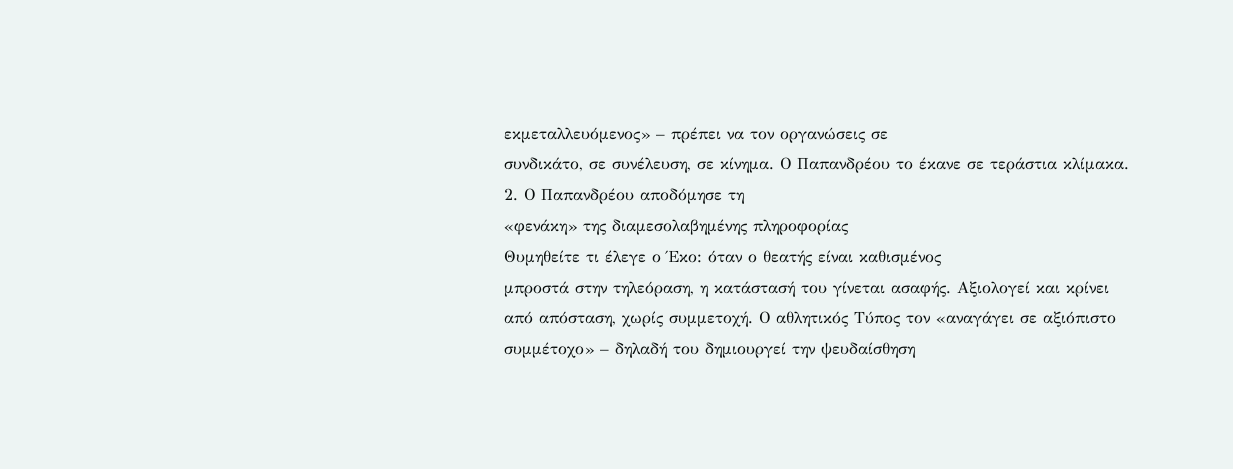εκμεταλλευόμενος» – πρέπει να τον οργανώσεις σε
συνδικάτο, σε συνέλευση, σε κίνημα. Ο Παπανδρέου το έκανε σε τεράστια κλίμακα.
2. Ο Παπανδρέου αποδόμησε τη
«φενάκη» της διαμεσολαβημένης πληροφορίας
Θυμηθείτε τι έλεγε ο Έκο: όταν ο θεατής είναι καθισμένος
μπροστά στην τηλεόραση, η κατάστασή του γίνεται ασαφής. Αξιολογεί και κρίνει
από απόσταση, χωρίς συμμετοχή. Ο αθλητικός Τύπος τον «αναγάγει σε αξιόπιστο
συμμέτοχο» – δηλαδή του δημιουργεί την ψευδαίσθηση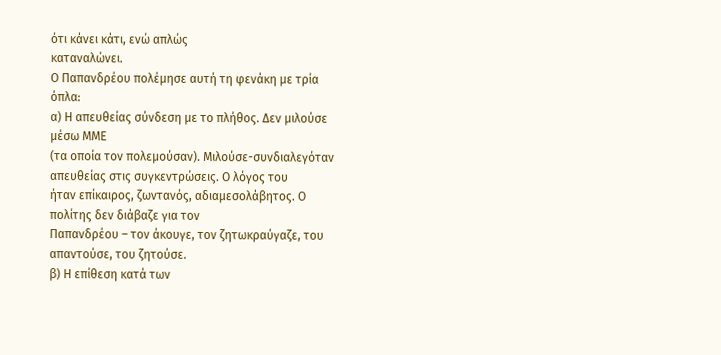ότι κάνει κάτι, ενώ απλώς
καταναλώνει.
Ο Παπανδρέου πολέμησε αυτή τη φενάκη με τρία όπλα:
α) Η απευθείας σύνδεση με το πλήθος. Δεν μιλούσε μέσω ΜΜΕ
(τα οποία τον πολεμούσαν). Μιλούσε-συνδιαλεγόταν απευθείας στις συγκεντρώσεις. Ο λόγος του
ήταν επίκαιρος, ζωντανός, αδιαμεσολάβητος. Ο πολίτης δεν διάβαζε για τον
Παπανδρέου – τον άκουγε, τον ζητωκραύγαζε, του απαντούσε, του ζητούσε.
β) Η επίθεση κατά των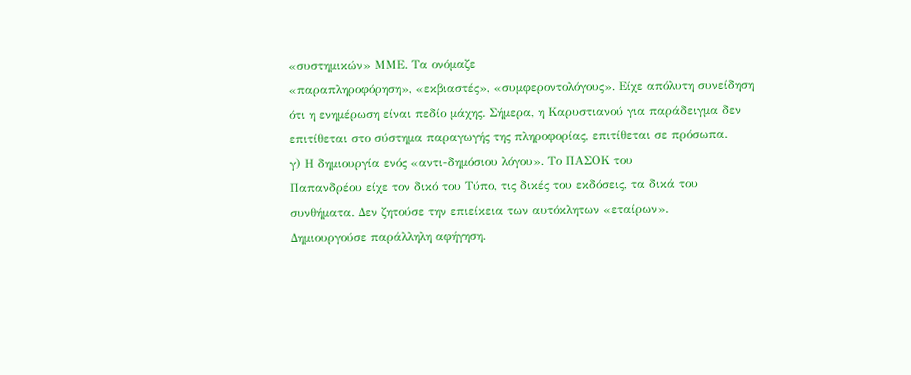«συστημικών» ΜΜΕ. Τα ονόμαζε
«παραπληροφόρηση», «εκβιαστές», «συμφεροντολόγους». Είχε απόλυτη συνείδηση
ότι η ενημέρωση είναι πεδίο μάχης. Σήμερα, η Καρυστιανού για παράδειγμα δεν
επιτίθεται στο σύστημα παραγωγής της πληροφορίας, επιτίθεται σε πρόσωπα.
γ) Η δημιουργία ενός «αντι-δημόσιου λόγου». Το ΠΑΣΟΚ του
Παπανδρέου είχε τον δικό του Τύπο, τις δικές του εκδόσεις, τα δικά του
συνθήματα. Δεν ζητούσε την επιείκεια των αυτόκλητων «εταίρων».
Δημιουργούσε παράλληλη αφήγηση.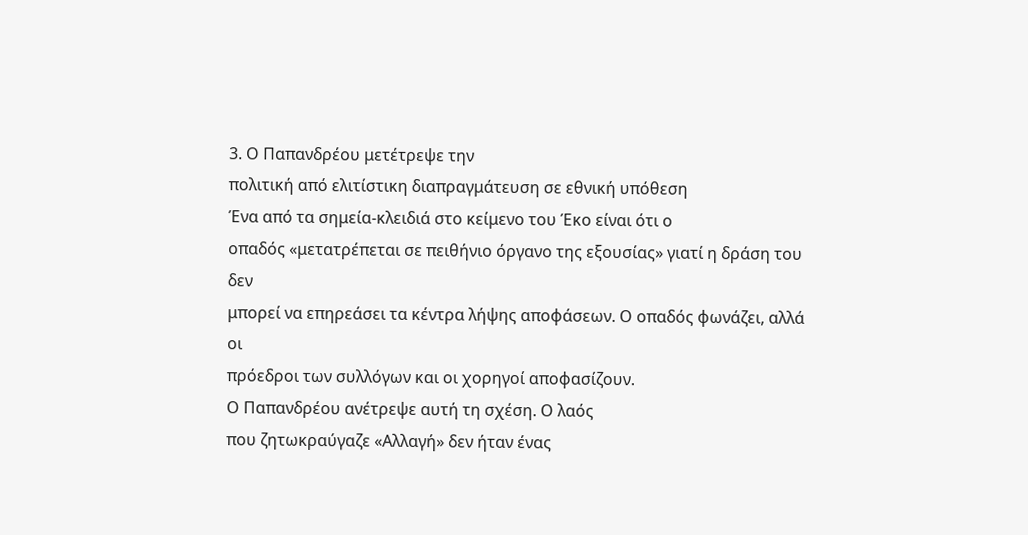3. Ο Παπανδρέου μετέτρεψε την
πολιτική από ελιτίστικη διαπραγμάτευση σε εθνική υπόθεση
Ένα από τα σημεία-κλειδιά στο κείμενο του Έκο είναι ότι ο
οπαδός «μετατρέπεται σε πειθήνιο όργανο της εξουσίας» γιατί η δράση του δεν
μπορεί να επηρεάσει τα κέντρα λήψης αποφάσεων. Ο οπαδός φωνάζει, αλλά οι
πρόεδροι των συλλόγων και οι χορηγοί αποφασίζουν.
Ο Παπανδρέου ανέτρεψε αυτή τη σχέση. Ο λαός
που ζητωκραύγαζε «Αλλαγή» δεν ήταν ένας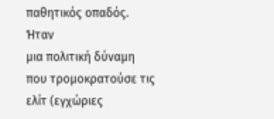παθητικός οπαδός. Ήταν
μια πολιτική δύναμη που τρομοκρατούσε τις ελίτ (εγχώριες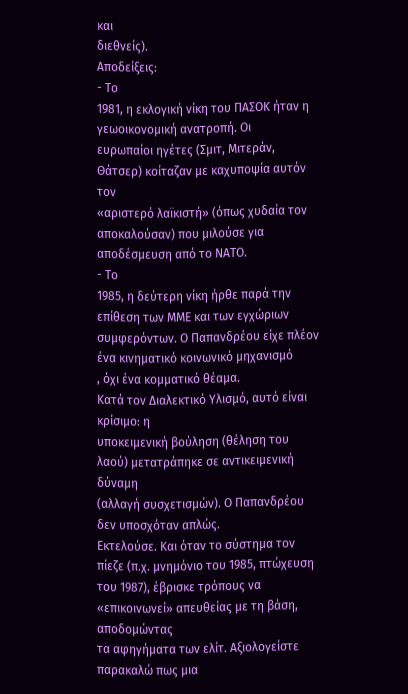και
διεθνείς).
Αποδείξεις:
- Το
1981, η εκλογική νίκη του ΠΑΣΟΚ ήταν η γεωοικονομική ανατροπή. Οι
ευρωπαίοι ηγέτες (Σμιτ, Μιτεράν, Θάτσερ) κοίταζαν με καχυποψία αυτόν τον
«αριστερό λαϊκιστή» (όπως χυδαία τον αποκαλούσαν) που μιλούσε για
αποδέσμευση από το ΝΑΤΟ.
- Το
1985, η δεύτερη νίκη ήρθε παρά την επίθεση των ΜΜΕ και των εγχώριων
συμφερόντων. Ο Παπανδρέου είχε πλέον ένα κινηματικό κοινωνικό μηχανισμό
, όχι ένα κομματικό θέαμα.
Κατά τον Διαλεκτικό Υλισμό, αυτό είναι κρίσιμο: η
υποκειμενική βούληση (θέληση του λαού) μετατράπηκε σε αντικειμενική δύναμη
(αλλαγή συσχετισμών). Ο Παπανδρέου δεν υποσχόταν απλώς.
Εκτελούσε. Και όταν το σύστημα τον πίεζε (π.χ. μνημόνιο του 1985, πτώχευση
του 1987), έβρισκε τρόπους να «επικοινωνεί» απευθείας με τη βάση, αποδομώντας
τα αφηγήματα των ελίτ. Αξιολογείστε παρακαλώ πως μια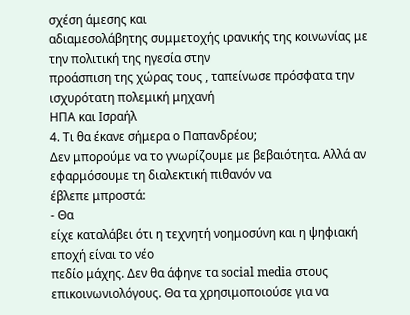σχέση άμεσης και
αδιαμεσολάβητης συμμετοχής ιρανικής της κοινωνίας με την πολιτική της ηγεσία στην
προάσπιση της χώρας τους , ταπείνωσε πρόσφατα την ισχυρότατη πολεμική μηχανή
ΗΠΑ και Ισραήλ
4. Τι θα έκανε σήμερα ο Παπανδρέου;
Δεν μπορούμε να το γνωρίζουμε με βεβαιότητα. Αλλά αν
εφαρμόσουμε τη διαλεκτική πιθανόν να
έβλεπε μπροστά:
- Θα
είχε καταλάβει ότι η τεχνητή νοημοσύνη και η ψηφιακή εποχή είναι το νέο
πεδίο μάχης. Δεν θα άφηνε τα social media στους
επικοινωνιολόγους. Θα τα χρησιμοποιούσε για να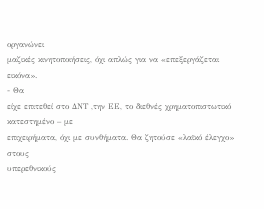οργανώνει
μαζικές κινητοποιήσεις, όχι απλώς για να «επεξεργάζεται εικόνα».
- Θα
είχε επιτεθεί στο ΔΝΤ ,την ΕΕ, το διεθνές χρηματοπιστωτικό κατεστημένο – με
επιχειρήματα, όχι με συνθήματα. Θα ζητούσε «λαϊκό έλεγχο» στους
υπερεθνικούς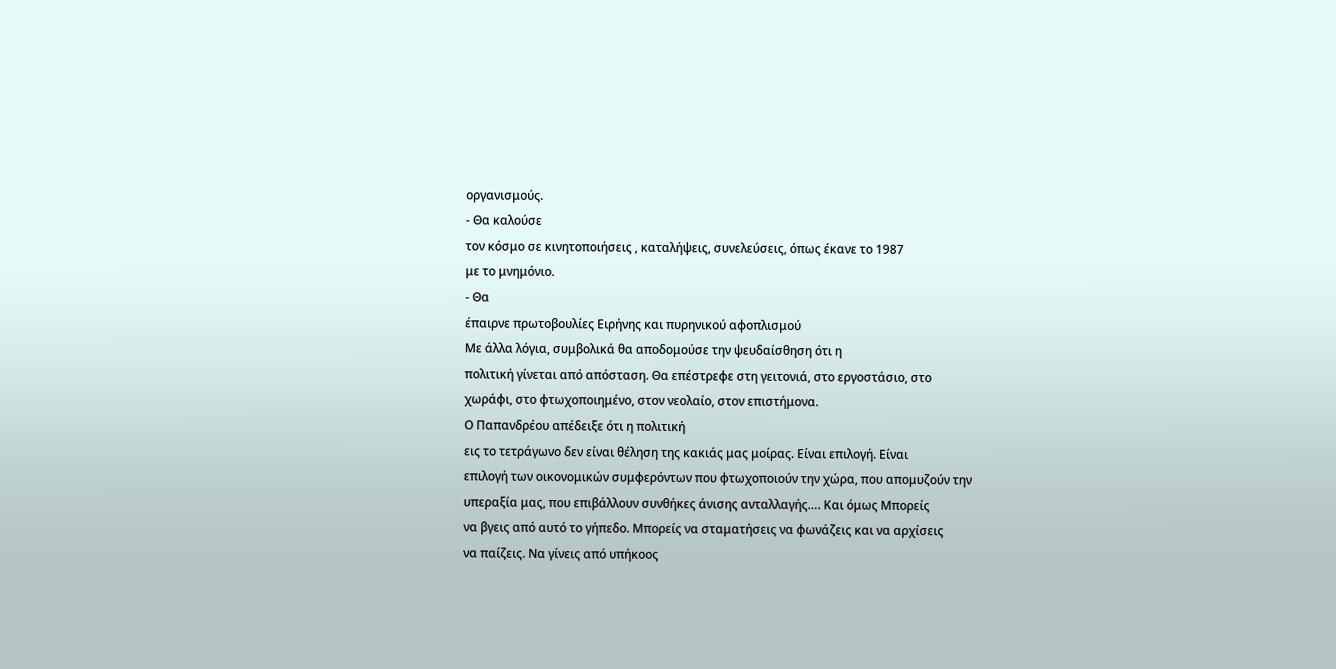οργανισμούς.
- Θα καλούσε
τον κόσμο σε κινητοποιήσεις , καταλήψεις, συνελεύσεις, όπως έκανε το 1987
με το μνημόνιο.
- Θα
έπαιρνε πρωτοβουλίες Ειρήνης και πυρηνικού αφοπλισμού
Με άλλα λόγια, συμβολικά θα αποδομούσε την ψευδαίσθηση ότι η
πολιτική γίνεται από απόσταση. Θα επέστρεφε στη γειτονιά, στο εργοστάσιο, στο
χωράφι, στο φτωχοποιημένο, στον νεολαίο, στον επιστήμονα.
Ο Παπανδρέου απέδειξε ότι η πολιτική
εις το τετράγωνο δεν είναι θέληση της κακιάς μας μοίρας. Είναι επιλογή. Είναι
επιλογή των οικονομικών συμφερόντων που φτωχοποιούν την χώρα, που απομυζούν την
υπεραξία μας, που επιβάλλουν συνθήκες άνισης ανταλλαγής…. Και όμως Μπορείς
να βγεις από αυτό το γήπεδο. Μπορείς να σταματήσεις να φωνάζεις και να αρχίσεις
να παίζεις. Να γίνεις από υπήκοος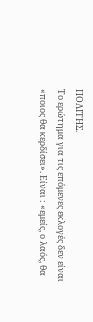ΠΟΛΙΤΗΣ.
Το ερώτημα για τις επόμενες εκλογές δεν είναι
«ποιος θα κερδίσει». Είναι : «εμείς, ο λαός, θα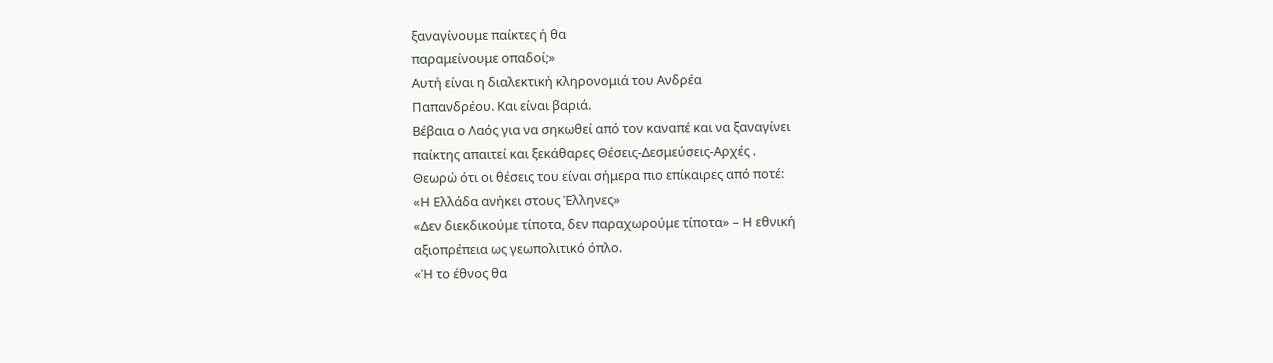ξαναγίνουμε παίκτες ή θα
παραμείνουμε οπαδοί;»
Αυτή είναι η διαλεκτική κληρονομιά του Ανδρέα
Παπανδρέου. Και είναι βαριά.
Βέβαια ο Λαός για να σηκωθεί από τον καναπέ και να ξαναγίνει
παίκτης απαιτεί και ξεκάθαρες Θέσεις-Δεσμεύσεις-Αρχές .
Θεωρώ ότι οι θέσεις του είναι σήμερα πιο επίκαιρες από ποτέ:
«Η Ελλάδα ανήκει στους Έλληνες»
«Δεν διεκδικούμε τίποτα, δεν παραχωρούμε τίποτα» – Η εθνική
αξιοπρέπεια ως γεωπολιτικό όπλο.
«Ή το έθνος θα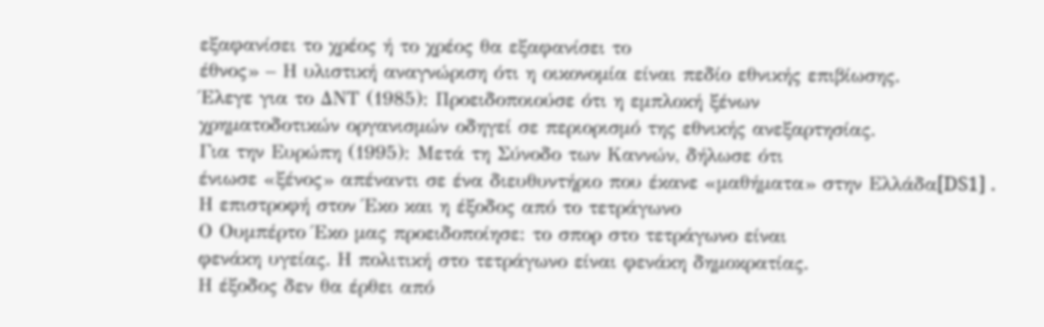εξαφανίσει το χρέος ή το χρέος θα εξαφανίσει το
έθνος» – Η υλιστική αναγνώριση ότι η οικονομία είναι πεδίο εθνικής επιβίωσης.
Έλεγε για το ΔΝΤ (1985): Προειδοποιούσε ότι η εμπλοκή ξένων
χρηματοδοτικών οργανισμών οδηγεί σε περιορισμό της εθνικής ανεξαρτησίας.
Για την Ευρώπη (1995): Μετά τη Σύνοδο των Καννών, δήλωσε ότι
ένιωσε «ξένος» απέναντι σε ένα διευθυντήριο που έκανε «μαθήματα» στην Ελλάδα[DS1] .
Η επιστροφή στον Έκο και η έξοδος από το τετράγωνο
Ο Ουμπέρτο Έκο μας προειδοποίησε: το σπορ στο τετράγωνο είναι
φενάκη υγείας. Η πολιτική στο τετράγωνο είναι φενάκη δημοκρατίας.
Η έξοδος δεν θα έρθει από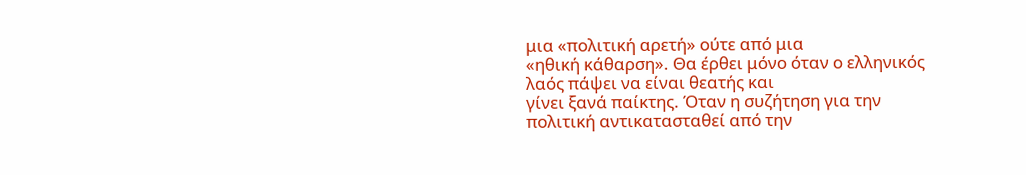μια «πολιτική αρετή» ούτε από μια
«ηθική κάθαρση». Θα έρθει μόνο όταν ο ελληνικός λαός πάψει να είναι θεατής και
γίνει ξανά παίκτης. Όταν η συζήτηση για την πολιτική αντικατασταθεί από την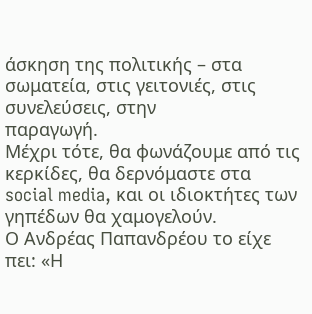άσκηση της πολιτικής – στα σωματεία, στις γειτονιές, στις συνελεύσεις, στην
παραγωγή.
Μέχρι τότε, θα φωνάζουμε από τις κερκίδες, θα δερνόμαστε στα
social media, και οι ιδιοκτήτες των γηπέδων θα χαμογελούν.
Ο Ανδρέας Παπανδρέου το είχε πει: «Η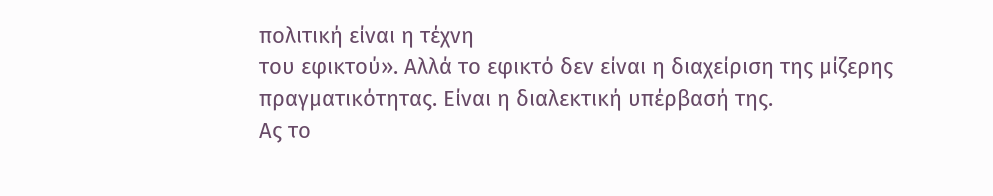πολιτική είναι η τέχνη
του εφικτού». Αλλά το εφικτό δεν είναι η διαχείριση της μίζερης
πραγματικότητας. Είναι η διαλεκτική υπέρβασή της.
Ας το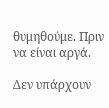θυμηθούμε. Πριν να είναι αργά.

Δεν υπάρχουν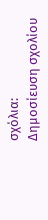σχόλια:
Δημοσίευση σχολίου